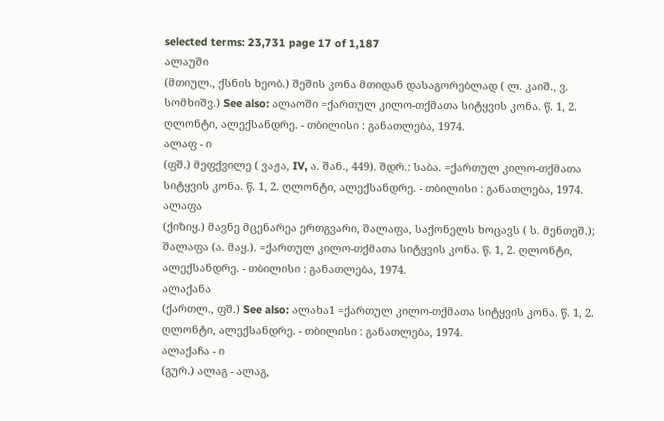selected terms: 23,731 page 17 of 1,187
ალაუში
(მთიულ., ქსნის ხეობ.) შეშის კონა მთიდან დასაგორებლად ( ლ. კაიშ., ვ. სომხიშვ.) See also: ალაოში =ქართულ კილო-თქმათა სიტყვის კონა. წ. 1, 2. ღლონტი, ალექსანდრე. - თბილისი : განათლება, 1974.
ალაფ - ი
(ფშ.) მეფქვილე ( ვაჟა, IV, ა. შან., 449). შდრ.: საბა. =ქართულ კილო-თქმათა სიტყვის კონა. წ. 1, 2. ღლონტი, ალექსანდრე. - თბილისი : განათლება, 1974.
ალაფა
(ქიზიყ.) მავნე მცენარეა ერთგვარი, შალაფა, საქონელს ხოცავს ( ს. მენთეშ.); შალაფა (ა. მაყ.). =ქართულ კილო-თქმათა სიტყვის კონა. წ. 1, 2. ღლონტი, ალექსანდრე. - თბილისი : განათლება, 1974.
ალაქანა
(ქართლ., ფშ.) See also: ალახა1 =ქართულ კილო-თქმათა სიტყვის კონა. წ. 1, 2. ღლონტი, ალექსანდრე. - თბილისი : განათლება, 1974.
ალაქაჩა - ი
(გურ.) ალაგ - ალაგ,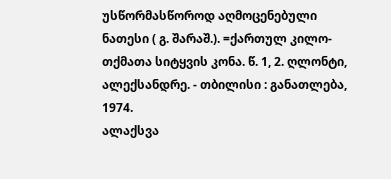უსწორმასწოროდ აღმოცენებული ნათესი ( გ. შარაშ.). =ქართულ კილო-თქმათა სიტყვის კონა. წ. 1, 2. ღლონტი, ალექსანდრე. - თბილისი : განათლება, 1974.
ალაქსვა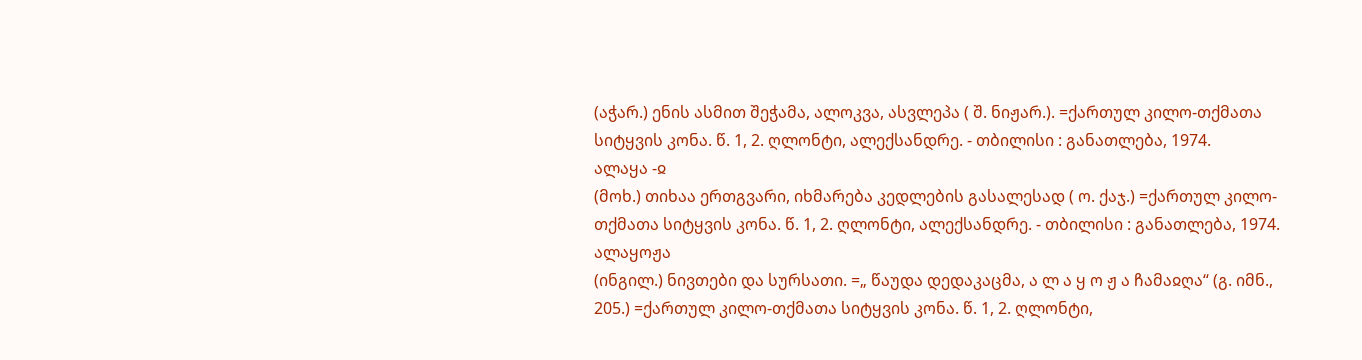(აჭარ.) ენის ასმით შეჭამა, ალოკვა, ასვლეპა ( შ. ნიჟარ.). =ქართულ კილო-თქმათა სიტყვის კონა. წ. 1, 2. ღლონტი, ალექსანდრე. - თბილისი : განათლება, 1974.
ალაყა -ჲ
(მოხ.) თიხაა ერთგვარი, იხმარება კედლების გასალესად ( ო. ქაჯ.) =ქართულ კილო-თქმათა სიტყვის კონა. წ. 1, 2. ღლონტი, ალექსანდრე. - თბილისი : განათლება, 1974.
ალაყოჟა
(ინგილ.) ნივთები და სურსათი. =„ წაუდა დედაკაცმა, ა ლ ა ყ ო ჟ ა ჩამაჲღა“ (გ. იმნ., 205.) =ქართულ კილო-თქმათა სიტყვის კონა. წ. 1, 2. ღლონტი,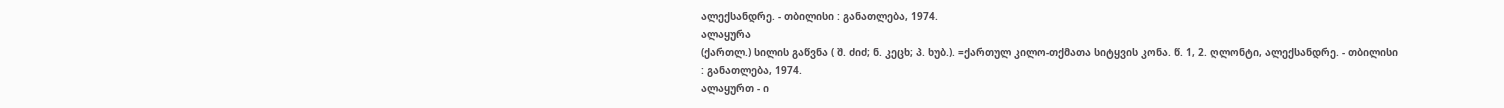ალექსანდრე. - თბილისი : განათლება, 1974.
ალაყურა
(ქართლ.) სილის გაწვნა ( შ. ძიძ; ნ. კეცხ; პ. ხუბ.). =ქართულ კილო-თქმათა სიტყვის კონა. წ. 1, 2. ღლონტი, ალექსანდრე. - თბილისი : განათლება, 1974.
ალაყურთ - ი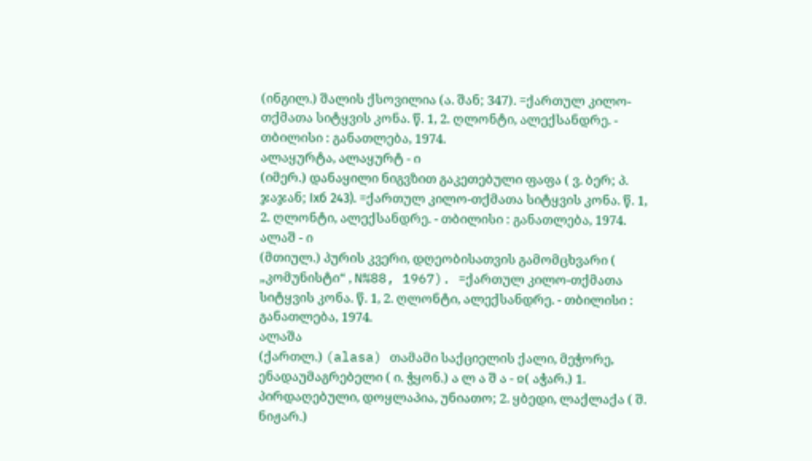(ინგილ.) შალის ქსოვილია (ა. შან; 347). =ქართულ კილო-თქმათა სიტყვის კონა. წ. 1, 2. ღლონტი, ალექსანდრე. - თბილისი : განათლება, 1974.
ალაყურტა, ალაყურტ - ი
(იმერ.) დანაყილი ნიგვზით გაკეთებული ფაფა ( ვ. ბერ; პ. ჯაჯან; Ixб 243). =ქართულ კილო-თქმათა სიტყვის კონა. წ. 1, 2. ღლონტი, ალექსანდრე. - თბილისი : განათლება, 1974.
ალაშ - ი
(მთიულ.) პურის კვერი, დღეობისათვის გამომცხვარი ( „კომუნისტი“ , N%88, 1967). =ქართულ კილო-თქმათა სიტყვის კონა. წ. 1, 2. ღლონტი, ალექსანდრე. - თბილისი : განათლება, 1974.
ალაშა
(ქართლ.) (alasa) თამამი საქციელის ქალი, მეჭორე, ენადაუმაგრებელი ( ი. ჭყონ.) ა ლ ა შ ა - ჲ( აჭარ.) 1. პირდაღებული, დოყლაპია, უნიათო; 2. ყბედი, ლაქლაქა ( შ. ნიჟარ.)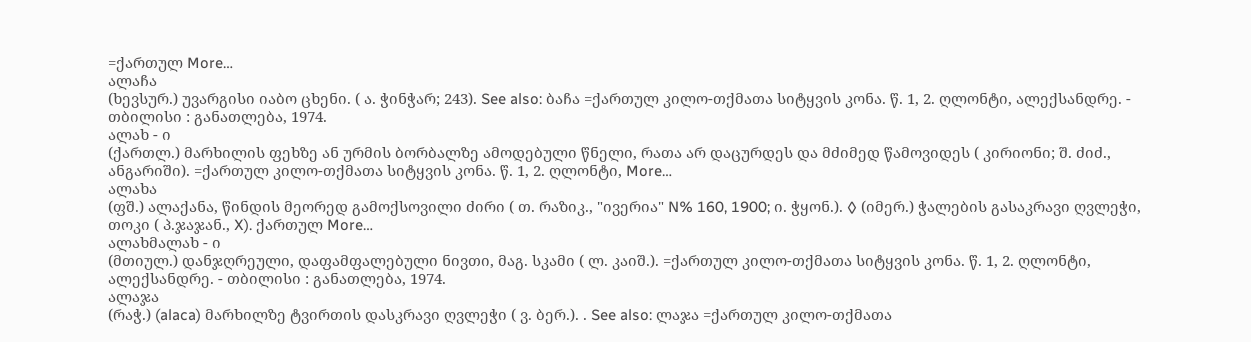=ქართულ More…
ალაჩა
(ხევსურ.) უვარგისი იაბო ცხენი. ( ა. ჭინჭარ; 243). See also: ბაჩა =ქართულ კილო-თქმათა სიტყვის კონა. წ. 1, 2. ღლონტი, ალექსანდრე. - თბილისი : განათლება, 1974.
ალახ - ი
(ქართლ.) მარხილის ფეხზე ან ურმის ბორბალზე ამოდებული წნელი, რათა არ დაცურდეს და მძიმედ წამოვიდეს ( კირიონი; შ. ძიძ., ანგარიში). =ქართულ კილო-თქმათა სიტყვის კონა. წ. 1, 2. ღლონტი, More…
ალახა
(ფშ.) ალაქანა, წინდის მეორედ გამოქსოვილი ძირი ( თ. რაზიკ., "ივერია" N% 160, 1900; ი. ჭყონ.). ◊ (იმერ.) ჭალების გასაკრავი ღვლეჭი, თოკი ( პ.ჯაჯან., X). ქართულ More…
ალახმალახ - ი
(მთიულ.) დანჯღრეული, დაფამფალებული ნივთი, მაგ. სკამი ( ლ. კაიშ.). =ქართულ კილო-თქმათა სიტყვის კონა. წ. 1, 2. ღლონტი, ალექსანდრე. - თბილისი : განათლება, 1974.
ალაჯა
(რაჭ.) (alaca) მარხილზე ტვირთის დასკრავი ღვლეჭი ( ვ. ბერ.). . See also: ლაჯა =ქართულ კილო-თქმათა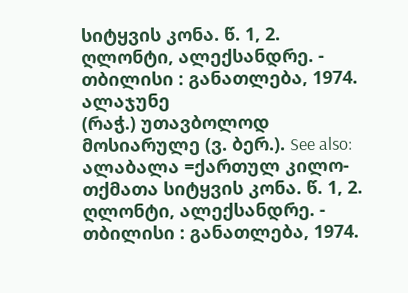სიტყვის კონა. წ. 1, 2. ღლონტი, ალექსანდრე. - თბილისი : განათლება, 1974.
ალაჯუნე
(რაჭ.) უთავბოლოდ მოსიარულე (ვ. ბერ.). See also: ალაბალა =ქართულ კილო-თქმათა სიტყვის კონა. წ. 1, 2. ღლონტი, ალექსანდრე. - თბილისი : განათლება, 1974.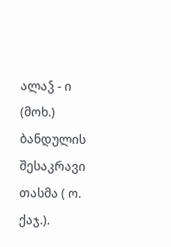ალაჴ - ი
(მოხ.) ბანდულის შესაკრავი თასმა ( ო. ქაჯ.).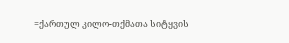=ქართულ კილო-თქმათა სიტყვის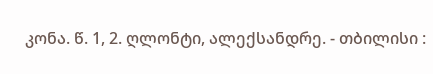კონა. წ. 1, 2. ღლონტი, ალექსანდრე. - თბილისი :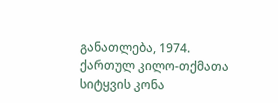განათლება, 1974.
ქართულ კილო-თქმათა სიტყვის კონა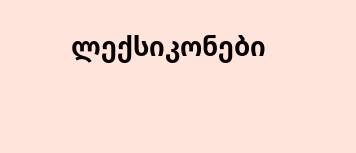ლექსიკონები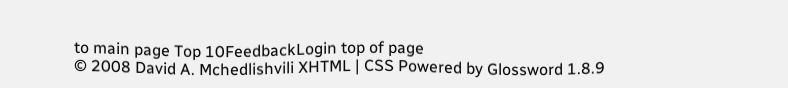to main page Top 10FeedbackLogin top of page
© 2008 David A. Mchedlishvili XHTML | CSS Powered by Glossword 1.8.9